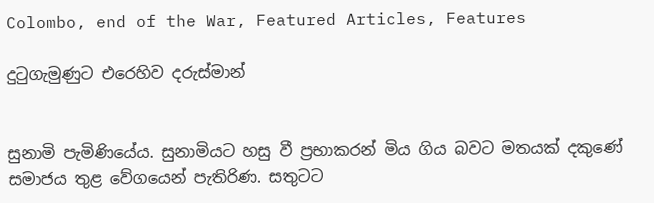Colombo, end of the War, Featured Articles, Features

දුටුගැමුණුට එරෙහිව දරුස්මාන්


සුනාමි පැමිණියේය. සුනාමියට හසු වී ප්‍රභාකරන් මිය ගිය බවට මතයක් දකුණේ සමාජය තුළ වේගයෙන් පැතිරිණ. සතුටට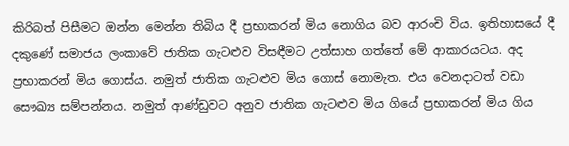කිරිබත් පිසීමට ඔන්න මෙන්න තිබිය දී ප්‍රභාකරන් මිය නොගිය බව ආරංචි විය. ඉතිහාසයේ දී දකුණේ සමාජය ලංකාවේ ජාතික ගැටළුව විසඳීමට උත්සාහ ගත්තේ මේ ආකාරයටය. අද ප්‍රභාකරන් මිය ගොස්ය. නමුත් ජාතික ගැටළුව මිය ගොස් නොමැත. එය වෙනදාටත් වඩා සෞඛ්‍ය සම්පන්නය. නමුත් ආණ්ඩුවට අනුව ජාතික ගැටළුව මිය ගියේ ප්‍රභාකරන් මිය ගිය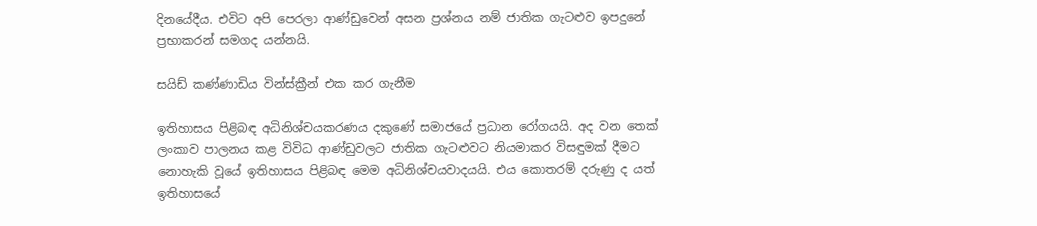දිනයේදීය. එවිට අපි පෙරලා ආණ්ඩුවෙන් අසන ප්‍රශ්නය නම් ජාතික ගැටළුව ඉපදුනේ ප්‍රභාකරන් සමගද යන්නයි.

සයිඩ් කණ්ණාඩිය වින්ස්ක්‍රීන් එක කර ගැනීම

ඉතිහාසය පිළිබඳ අධිනිශ්චයකරණය දකුණේ සමාජයේ ප්‍රධාන රෝගයයි. අද වන තෙක් ලංකාව පාලනය කළ විවිධ ආණ්ඩුවලට ජාතික ගැටළුවට නියමාකර විසඳුමක් දීමට නොහැකි වූයේ ඉතිහාසය පිළිබඳ මෙම අධිනිශ්චයවාදයයි. එය කොතරම් දරුණු ද යත් ඉතිහාසයේ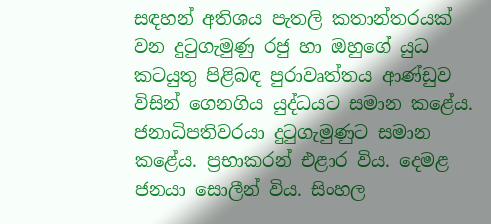සඳහන් අතිශය පැතලි කතාන්තරයක් වන දුටුගැමුණු රජු හා ඔහුගේ යුධ කටයුතු පිළිබඳ පුරාවෘත්තය ආණ්ඩුව විසින් ගෙනගිය යුද්ධයට සමාන කළේය. ජනාධිපතිවරයා දුටුගැමුණුට සමාන කළේය. ප්‍රභාකරන් එළාර විය. දෙමළ ජනයා සොලීන් විය. සිංහල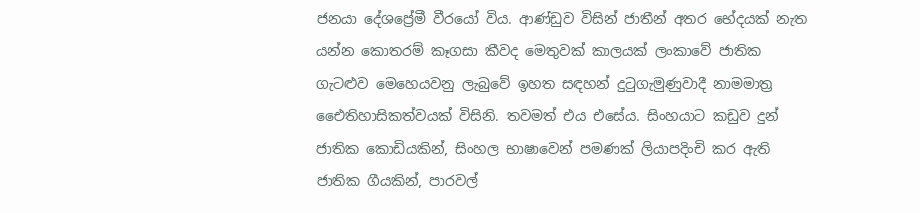ජනයා දේශප්‍රේමී වීරයෝ විය. ආණ්ඩුව විසින් ජාතීන් අතර භේදයක් නැත යන්න කොතරම් කෑගසා කීවද මෙතුවක් කාලයක් ලංකාවේ ජාතික ගැටළුව මෙහෙයවනු ලැබුවේ ඉහත සඳහන් දුටුගැමුණුවාදී නාමමාත්‍ර ඓෙතිහාසිකත්වයක් විසිනි. තවමත් එය එසේය. සිංහයාට කඩුව දුන් ජාතික කොඩියකින්, සිංහල භාෂාවෙන් පමණක් ලියාපදිංචි කර ඇති ජාතික ගීයකින්, පාරවල්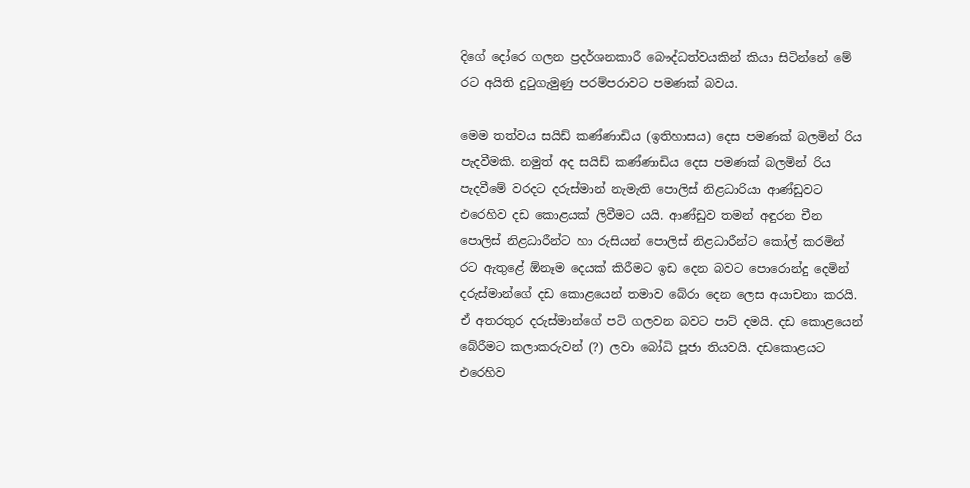දිගේ දෝරෙ ගලන ප්‍රදර්ශනකාරී බෞද්ධත්වයකින් කියා සිටින්නේ මේ රට අයිති දුටුගැමුණු පරම්පරාවට පමණක් බවය.

මෙම තත්වය සයිඩ් කණ්ණාඩිය (ඉතිහාසය) දෙස පමණක් බලමින් රිය පැදවීමකි. නමුත් අද සයිඩ් කණ්ණාඩිය දෙස පමණක් බලමින් රිය පැදවීමේ වරදට දරුස්මාන් නැමැති පොලිස් නිළධාරියා ආණ්ඩුවට එරෙහිව දඩ කොළයක් ලිවීමට යයි. ආණ්ඩුව තමන් අඳුරන චීන පොලිස් නිළධාරීන්ට හා රුසියන් පොලිස් නිළධාරීන්ට කෝල් කරමින් රට ඇතුළේ ඕනෑම දෙයක් කිරීමට ඉඩ දෙන බවට පොරොන්දු දෙමින් දරුස්මාන්ගේ දඩ කොළයෙන් තමාව බේරා දෙන ලෙස අයාචනා කරයි. ඒ අතරතුර දරුස්මාන්ගේ පටි ගලවන බවට පාට් දමයි. දඩ කොළයෙන් බේරීමට කලාකරුවන් (?) ලවා බෝධි පූජා තියවයි. දඩකොළයට එරෙහිව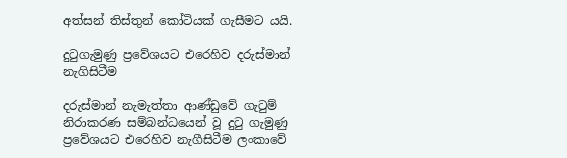අත්සන් තිස්තුන් කෝටියක් ගැසීමට යයි.

දුටුගැමුණු ප්‍රවේශයට එරෙහිව දරුස්මාන් නැගිසිටීම

දරුස්මාන් නැමැත්තා ආණ්ඩුවේ ගැටුම් නිරාකරණ සම්බන්ධයෙන් වූ දුටු ගැමුණු ප්‍රවේශයට එරෙහිව නැගීසිටීම ලංකාවේ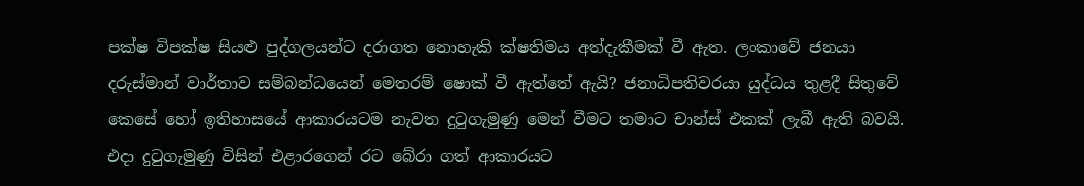පක්ෂ විපක්ෂ සියළු පුද්ගලයන්ට දරාගත නොහැකි ක්ෂතිමය අත්දැකීමක් වී ඇත. ලංකාවේ ජනයා දරුස්මාන් වාර්තාව සම්බන්ධයෙන් මෙතරම් ෂොක් වී ඇත්තේ ඇයි? ජනාධිපතිවරයා යුද්ධය තුළදී සිතුවේ කෙසේ හෝ ඉතිහාසයේ ආකාරයටම නැවත දුටුගැමුණු මෙන් වීමට තමාට චාන්ස් එකක් ලැබී ඇති බවයි. එදා දුටුගැමුණු විසින් එළාරගෙන් රට බේරා ගත් ආකාරයට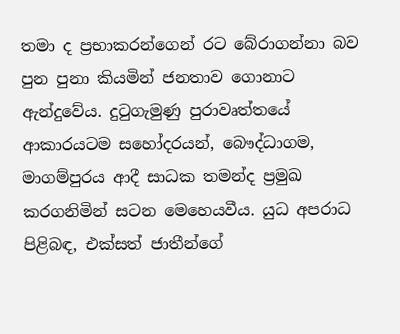තමා ද ප්‍රභාකරන්ගෙන් රට බේරාගන්නා බව පුන පුනා කියමින් ජනතාව ගොනාට ඇන්දුවේය. දුටුගැමුණු පුරාවෘත්තයේ ආකාරයටම සහෝදරයන්, බෞද්ධාගම, මාගම්පුරය ආදී සාධක තමන්ද ප්‍රමුඛ කරගනිමින් සටන මෙහෙයවීය. යුධ අපරාධ පිළිබඳ, එක්සත් ජාතීන්ගේ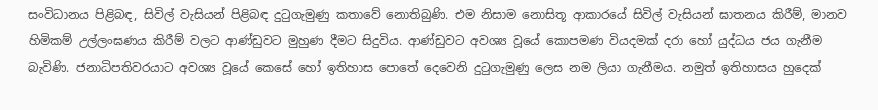සංවිධානය පිළිබඳ, සිවිල් වැසියන් පිළිබඳ දුටුගැමුණු කතාවේ නොතිබුණි. එම නිසාම නොසිතූ ආකාරයේ සිවිල් වැසියන් ඝාතනය කිරීම්, මානව හිමිකම් උල්ලංඝණය කිරීම් වලට ආණ්ඩුවට මුහුණ දීමට සිදුවිය. ආණ්ඩුවට අවශ්‍ය වූයේ කොපමණ වියදමක් දරා හෝ යුද්ධය ජය ගැනීම බැවිණි. ජනාධිපතිවරයාට අවශ්‍ය වූයේ කෙසේ හෝ ඉතිහාස පොතේ දෙවෙනි දුටුගැමුණු ලෙස නම ලියා ගැනීමය. නමුත් ඉතිහාසය හුදෙක්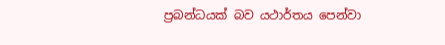ප්‍රබන්ධයක් බව යථාර්තය පෙන්වා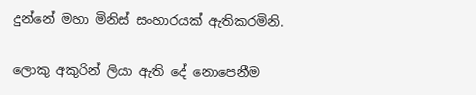දුන්නේ මහා මිනිස් සංහාරයක් ඇතිකරමිනි.

ලොකු අකුරින් ලියා ඇති දේ නොපෙනීම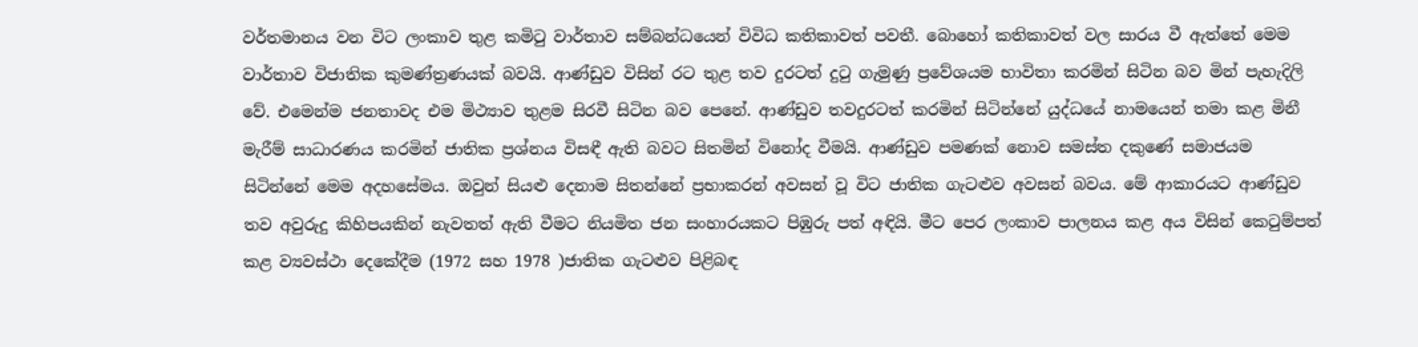වර්තමානය වන විට ලංකාව තුළ කමිටු වාර්තාව සම්බන්ධයෙන් විවිධ කතිකාවත් පවතී. බොහෝ කතිකාවත් වල සාරය වී ඇත්තේ මෙම වාර්තාව විජාතික කුමණ්ත්‍රණයක් බවයි. ආණ්ඩුව විසින් රට තුළ තව දුරටත් දුටු ගැමුණු ප්‍රවේශයම භාවිතා කරමින් සිටින බව මින් පැහැදිලි වේ. එමෙන්ම ජනතාවද එම මිථ්‍යාව තුළම සිරවී සිටින බව පෙනේ. ආණ්ඩුව තවදුරටත් කරමින් සිටින්නේ යුද්ධයේ නාමයෙන් තමා කළ මිනී මැරීම් සාධාරණය කරමින් ජාතික ප්‍රශ්නය විසඳී ඇති බවට සිතමින් විනෝද වීමයි. ආණ්ඩුව පමණක් නොව සමස්ත දකුණේ සමාජයම සිටින්නේ මෙම අදහසේමය. ඔවුන් සියළු දෙනාම සිතන්නේ ප්‍රභාකරන් අවසන් වූ විට ජාතික ගැටළුව අවසන් බවය. මේ ආකාරයට ආණ්ඩුව තව අවුරුදු කිහිපයකින් නැවතත් ඇති වීමට නියමිත ජන සංහාරයකට පිඹුරු පත් අඳියි. මීට පෙර ලංකාව පාලනය කළ අය විසින් කෙටුම්පත් කළ ව්‍යවස්ථා දෙකේදීම (1972 සහ 1978 )ජාතික ගැටළුව පිළිබඳ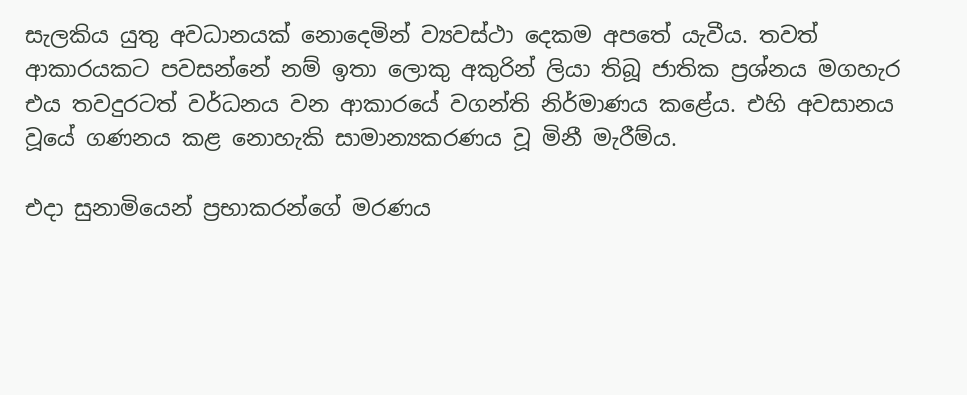සැලකිය යුතු අවධානයක් නොදෙමින් ව්‍යවස්ථා දෙකම අපතේ යැවීය. තවත් ආකාරයකට පවසන්නේ නම් ඉතා ලොකු අකුරින් ලියා තිබූ ජාතික ප්‍රශ්නය මගහැර එය තවදුරටත් වර්ධනය වන ආකාරයේ වගන්ති නිර්මාණය කළේය. එහි අවසානය වූයේ ගණනය කළ නොහැකි සාමාන්‍යකරණය වූ මිනී මැරීම්ය.

එදා සුනාමියෙන් ප්‍රභාකරන්ගේ මරණය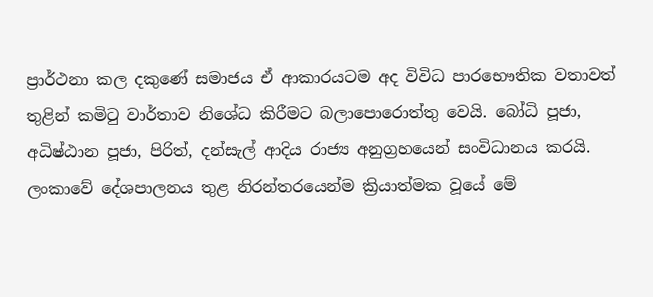ප්‍රාර්ථනා කල දකුණේ සමාජය ඒ ආකාරයටම අද විවිධ පාරභෞතික වතාවත් තුළින් කමිටු වාර්තාව නිශේධ කිරීමට බලාපොරොත්තු වෙයි. බෝධි පූජා, අධිෂ්ඨාන පූජා, පිරිත්, දන්සැල් ආදිය රාජ්‍ය අනුග්‍රහයෙන් සංවිධානය කරයි. ලංකාවේ දේශපාලනය තුළ නිරන්තරයෙන්ම ක්‍රියාත්මක වූයේ මේ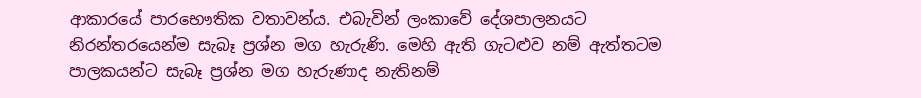ආකාරයේ පාරභෞතික වතාවන්ය. එබැවින් ලංකාවේ දේශපාලනයට නිරන්තරයෙන්ම සැබෑ ප්‍රශ්න මග හැරුණි. මෙහි ඇති ගැටළුව නම් ඇත්තටම පාලකයන්ට සැබෑ ප්‍රශ්න මග හැරුණාද නැතිනම්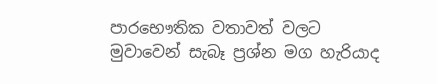පාරභෞතික වතාවත් වලට මුවාවෙන් සැබෑ ප්‍රශ්න මග හැරියාද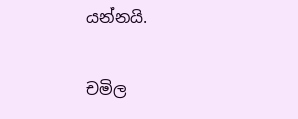යන්නයි.

චමිල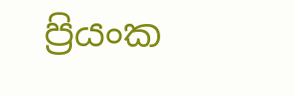ප්‍රියංක